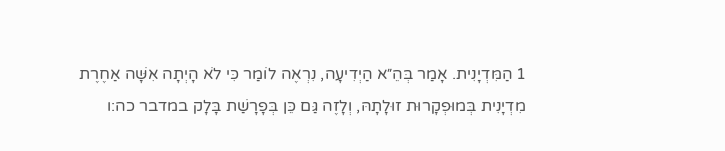1 הַמִּדְיָנִית. אָמַר בְּהֵ״א הַיְדִיעָה, נִרְאֶה לוֹמַר כִּי לֹא הָיְתָה אִשָּׁה אַחֶרֶת מִדְיָנִית בְּמוּפְקָרוּת זוּלָתָהּ, וְלָזֶה גַּם כֵּן בְּפָרָשַׁת בָּלָק במדבר כה:ו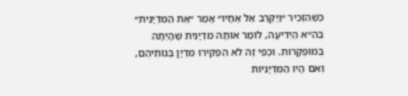כְּשֶׁהִזְכִּיר ״וַיַּקְרֵב אֶל אֶחָיו״ אָמַר ״אֶת הַמִּדְיָנִית״ בְּהֵ״א הַיְדִיעָה, לוֹמַר אוֹתָהּ מִדְיָנִית שֶׁהָיְתָה בְּמוּפְקָרוּת. וּכְפִי זֶה לֹא הִפְקִירוּ מִדְיָן בְּנוֹתֵיהֶם, וְאִם הָיוּ הַמִּדְיָנִיּוֹת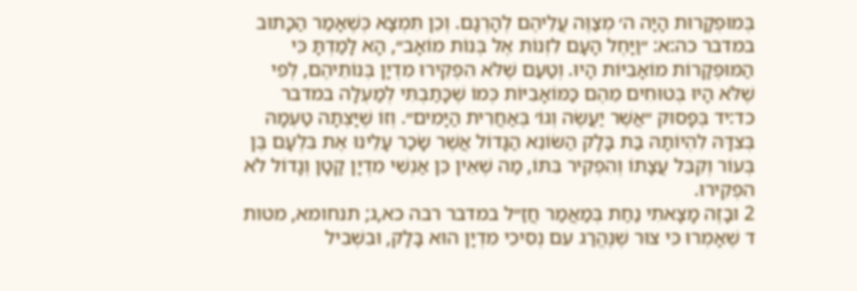בְּמוּפְקָרוּת הָיָה ה׳ מְצַוֶּה עֲלֵיהֶם לְהָרְגָם. וְכֵן תִּמְצָא כְּשֶׁאָמַר הַכָּתוּב במדבר כה:א: ״וַיָּחֶל הָעָם לִזְנוֹת אֶל בְּנוֹת מוֹאָב״, הָא לָמַדְתָּ כִּי הַמּוּפְקָרוֹת מוֹאָבִיּוֹת הָיוּ. וְטַעַם שֶׁלֹּא הִפְקִירוּ מִדְיָן בְּנוֹתֵיהֶם, לְפִי שֶׁלֹּא הָיוּ בְּטוּחִים מֵהֶם כַּמּוֹאָבִיּוֹת כְּמוֹ שֶׁכָּתַבְתִּי לְמַעְלָה במדבר כד:יד בְּפָסוּק ״אֲשֶׁר יַעֲשֶׂה וְגוֹ׳ בְּאַחֲרִית הַיָּמִים״. וְזוֹ שֶׁיָּצְתָה טַעְמָהּ בְּצִדָּהּ לִהְיוֹתָהּ בַּת בָּלָק הַשּׂוֹנֵא הַגָּדוֹל אֲשֶׁר שָׂכַר עָלֵינוּ אֶת בִּלְעָם בֶּן בְּעוֹר וְקִבֵּל עֲצָתוֹ וְהִפְקִיר בִּתּוֹ, מַה שֶׁאֵין כֵּן אַנְשֵׁי מִדְיָן קָטָן וְגָדוֹל לֹא הִפְקִירוּ.
2 וּבָזֶה מָצָאתִי נַחַת בְּמַאֲמַר חֲזַ״ל במדבר רבה כא,ג; תנחומא, מטות ד שֶׁאָמְרוּ כִּי צוּר שֶׁנֶּהֱרַג עִם נְסִיכֵי מִדְיָן הוּא בָּלָק, וּבִשְׁבִיל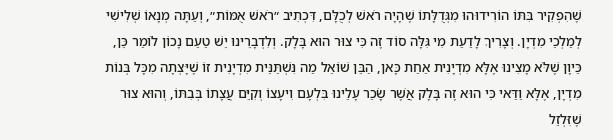שֶׁהִפְקִיר בִּתּוֹ הוֹרִידוּהוּ מִגְּדֻלָּתוֹ שֶׁהָיָה רֹאשׁ לְכֻלָּם, דִּכְתִיב ״רֹאשׁ אֻמּוֹת״, וְעַתָּה מְנָאוֹ שְׁלִישִׁי לְמַלְכֵי מִדְיָן. וְצָרִיךְ לָדַעַת מִי גִּלָּה סוֹד זֶה כִּי צוּר הוּא בָּלָק. וְלִדְבָרֵינוּ יֵשׁ טַעַם נָכוֹן לוֹמַר כֵּן, כֵּיוָן שֶׁלֹּא מָצִינוּ אֶלָּא מִדְיָנִית אַחַת כָּאן, הַבֵּן שׁוֹאֵל מַה נִּשְׁתַּנֵּית מִדְיָנִית זוֹ שֶׁיָּצְתָה מִכָּל בְּנוֹת מִדְיָן, אֶלָּא וַדַּאי כִּי הוּא זֶה בָּלָק אֲשֶׁר שָׂכַר עָלֵינוּ בִּלְעָם וִיעָצוֹ וְקִיֵּם עֲצָתוֹ בְּבִתּוֹ, וְהוּא צוּר שֶׁזִּלְזֵל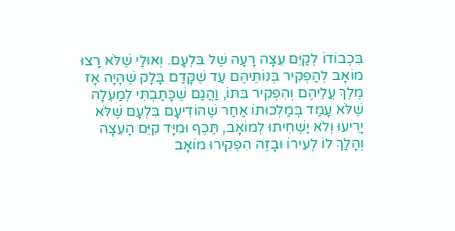בִּכְבוֹדוֹ לְקַיֵּם עֵצָה רָעָה שֶׁל בִּלְעָם. וְאוּלַי שֶׁלֹּא רָצוּ מוֹאָב לְהַפְקִיר בְּנוֹתֵיהֶם עַד שֶׁקָּדַם בָּלָק שֶׁהָיָה אָז מֶלֶךְ עֲלֵיהֶם וְהִפְקִיר בִּתּוֹ, וַהֲגַם שֶׁכָּתַבְתִּי לְמַעְלָה שֶׁלֹּא עָמַד בְּמַלְכוּתוֹ אַחַר שֶׁהוֹדִיעָם בִּלְעָם שֶׁלֹּא יָרֵיעוּ וְלֹא יַשְׁחִיתוּ לְמוֹאָב, תֵּכֶף וּמִיָּד קִיֵּם הָעֵצָה וְהָלַךְ לוֹ לְעִירוֹ וּבָזֶה הִפְקִירוּ מוֹאָב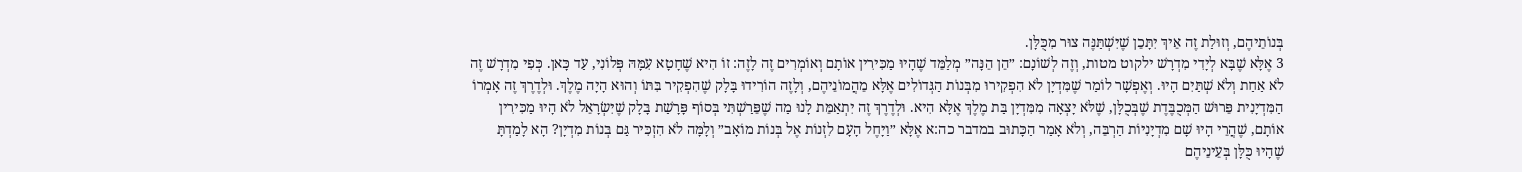בְּנוֹתֵיהֶם, וְזוּלַת זֶה אֵיךְ יִתָּכֵן שֶׁיִּשְׁתַּנֶּה צוּר מִכֻּלָּן.
3 אֶלָּא שֶׁבָּא לְיָדִי מִדְרָשׁ ילקוט מטות, וְזֶה לְשׁוֹנָם: ״הֵן הֵנָּה״ מְלַמֵּד שֶׁהָיוּ מַכִּירִין אוֹתָם וְאוֹמְרִים זֶה לָזֶה: זוֹ הִיא שֶׁחָטָא עִמָּהּ פְּלוֹנִי, עַד כָּאן. כְּפִי מִדְרָשׁ זֶה לֹא אַחַת וְלֹא שְׁתַּיִם הָיוּ. וְאֶפְשָׁר לוֹמַר שֶׁמִּדְיָן לֹא הִפְקִירוּ מִבְּנוֹת הַגְּדוֹלִים אֶלָּא מֵהֲמוֹנֵיהֶם, וְלָזֶה הוֹרִידוּ בָּלָק שֶׁהִפְקִיר בִּתּוֹ וְהוּא הָיָה מֶלֶךְ. וּלְדֶרֶךְ זֶה אָמְרוֹ הַמִּדְיָנִית פֵּרוּשׁ הַמְּכֻבֶּדֶת שֶׁבְּכֻלָּן, שֶׁלֹּא יָצְאָה מִמִּדְיָן בַּת מֶלֶךְ אֶלָּא הִיא. וּלְדֶרֶךְ זֶה יִתְאַמֵּת לָנוּ מַה שֶׁפֵּרַשְׁתִּי בְּסוֹף פָּרָשַׁת בָּלָק שֶׁיִּשְׂרָאֵל לֹא הָיוּ מַכִּירִין אוֹתָם, שֶׁהֲרֵי הָיוּ שָׁם מִדְיָנִיּוֹת הַרְבֵּה, וְלֹא אָמַר הַכָּתוּב במדבר כה:א אֶלָּא ״וַיָּחֶל הָעָם לִזְנוֹת אֶל בְּנוֹת מוֹאָב״ וְלָמָּה לֹא הִזְכִּיר גַּם בְּנוֹת מִדְיָן? הָא לָמַדְתָּ שֶׁהָיוּ כֻּלָּן בְּעֵינֵיהֶם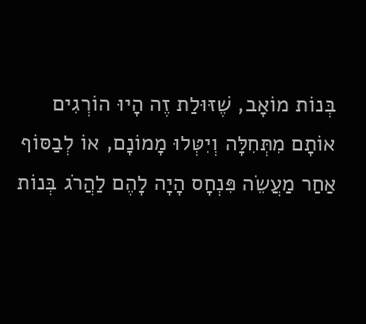בְּנוֹת מוֹאָב, שֶׁזּוּלַת זֶה הָיוּ הוֹרְגִים אוֹתָם מִתְּחִלָּה וְיִטְּלוּ מָמוֹנָם, אוֹ לְבַסּוֹף אַחַר מַעֲשֵׂה פִּנְחָס הָיָה לָהֶם לַהֲרֹג בְּנוֹת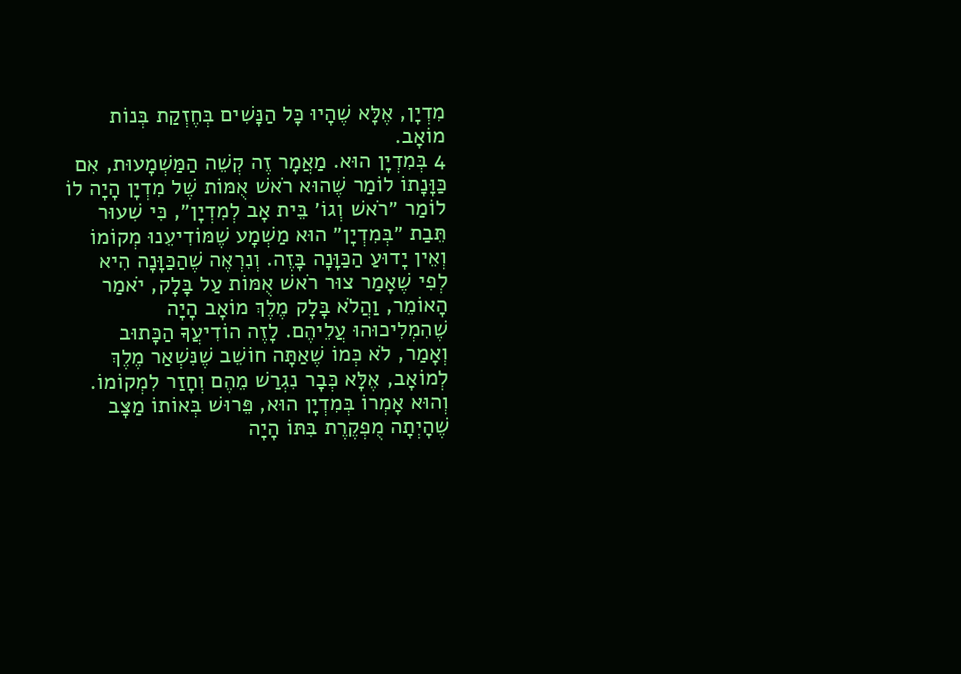מִדְיָן, אֶלָּא שֶׁהָיוּ כָּל הַנָּשִׁים בְּחֶזְקַת בְּנוֹת מוֹאָב.
4 בְּמִדְיָן הוּא. מַאֲמָר זֶה קְשֵׁה הַמַּשְׁמָעוּת, אִם כַּוָּנָתוֹ לוֹמַר שֶׁהוּא רֹאשׁ אֻמּוֹת שֶׁל מִדְיָן הָיָה לוֹ לוֹמַר ״רֹאשׁ וְגוֹ׳ בֵּית אָב לְמִדְיָן״, כִּי שִׁעוּר תֵּבַת ״בְּמִדְיָן״ הוּא מַשְׁמָע שֶׁמּוֹדִיעֵנוּ מְקוֹמוֹ וְאֵין יָדוּעַ הַכַּוָּנָה בָּזֶה. וְנִרְאֶה שֶׁהַכַּוָּנָה הִיא לְפִי שֶׁאָמַר צוּר רֹאשׁ אֻמּוֹת עַל בָּלָק, יֹאמַר הָאוֹמֵר, וַהֲלֹא בָּלָק מֶלֶךְ מוֹאָב הָיָה שֶׁהִמְלִיכוּהוּ עֲלֵיהֶם. לָזֶה הוֹדִיעֲךָ הַכָּתוּב וְאָמַר, לֹא כְּמוֹ שֶׁאַתָּה חוֹשֵׁב שֶׁנִּשְׁאַר מֶלֶךְ לְמוֹאָב, אֶלָּא כְּבָר נִגְרַשׁ מֵהֶם וְחָזַר לִמְקוֹמוֹ. וְהוּא אָמְרוֹ בְּמִדְיָן הוּא, פֵּרוּשׁ בְּאוֹתוֹ מַצָּב שֶׁהָיְתָה מֻפְקֶרֶת בִּתּוֹ הָיָה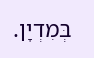בְּמִדְיָן.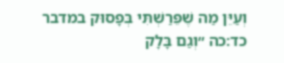וְעַיֵּן מַה שֶׁפֵּרַשְׁתִּי בְּפָסוּק במדבר כד:כה ״וְגַם בָּלָק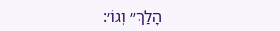הָלַךְ״ וְגוֹ׳: